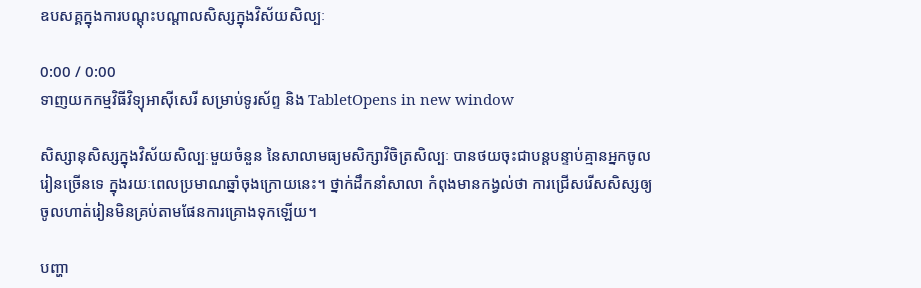ឧបសគ្គក្នុងការបណ្ដុះបណ្ដាលសិស្សក្នុងវិស័យសិល្បៈ

0:00 / 0:00
ទាញយកកម្មវិធីវិទ្យុអាស៊ីសេរី សម្រាប់ទូរស័ព្ទ និង TabletOpens in new window

សិស្សានុសិស្សក្នុងវិស័យសិល្បៈមួយចំនួន នៃសាលាមធ្យមសិក្សាវិចិត្រសិល្បៈ បានថយចុះជាបន្តបន្ទាប់គ្មានអ្នកចូលរៀនច្រើនទេ ក្នុងរយៈពេលប្រមាណឆ្នាំចុងក្រោយនេះ។ ថ្នាក់ដឹកនាំសាលា កំពុងមានកង្វល់ថា ការជ្រើសរើសសិស្សឲ្យចូលហាត់រៀនមិនគ្រប់តាមផែនការគ្រោងទុកឡើយ។

បញ្ហា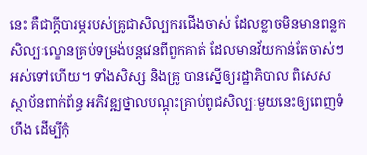នេះ គឺជាក្តីបារម្ភរបស់គ្រូជាសិល្បករជើងចាស់ ដែលខ្លាចមិនមានពន្លកសិល្បៈល្ខោនគ្រប់ទម្រង់បន្តវេនពីពួកគាត់ ដែលមានវ័យកាន់តែចាស់ៗអស់ទៅហើយ។ ទាំងសិស្ស និងគ្រូ បានស្នើឲ្យរដ្ឋាភិបាល ពិសេសស្ថាប័នពាក់ព័ន្ធ អភិវឌ្ឍថ្នាលបណ្ដុះគ្រាប់ពូជសិល្បៈមួយនេះឲ្យពេញទំហឹង ដើម្បីកុំ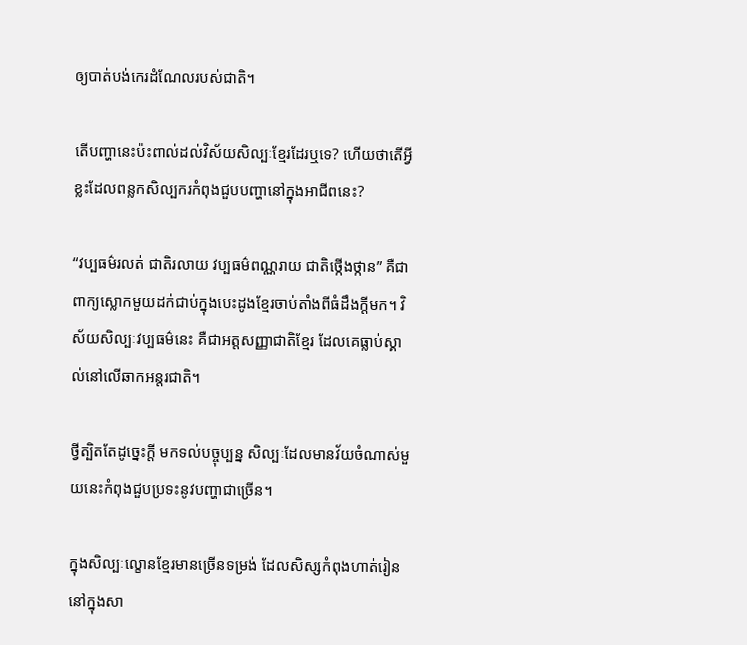ឲ្យបាត់បង់កេរដំណែលរបស់ជាតិ។

តើបញ្ហានេះប៉ះពាល់ដល់វិស័យសិល្បៈខ្មែរដែរឬទេ? ហើយថាតើអ្វីខ្លះដែលពន្លកសិល្បករកំពុងជួបបញ្ហានៅក្នុងអាជីពនេះ?

“វប្បធម៌រលត់ ជាតិរលាយ វប្បធម៌ពណ្ណរាយ ជាតិថ្កើងថ្កាន” គឺជាពាក្យស្លោកមួយដក់ជាប់ក្នុងបេះដូងខ្មែរចាប់តាំងពីធំដឹងក្ដីមក។ វិស័យសិល្បៈវប្បធម៌នេះ គឺជាអត្តសញ្ញាជាតិខ្មែរ ដែលគេធ្លាប់ស្គាល់នៅលើឆាកអន្តរជាតិ។

ថ្វីត្បិតតែដូច្នេះក្ដី មកទល់បច្ចុប្បន្ន សិល្បៈដែលមានវ័យចំណាស់មួយនេះកំពុងជួបប្រទះនូវបញ្ហាជាច្រើន។

ក្នុងសិល្បៈល្ខោនខ្មែរមានច្រើនទម្រង់ ដែលសិស្សកំពុងហាត់រៀននៅក្នុងសា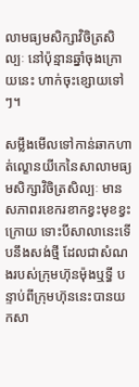លាមធ្យមសិក្សាវិចិត្រសិល្បៈ នៅប៉ុន្មានឆ្នាំចុងក្រោយនេះ ហាក់ចុះខ្សោយទៅៗ។

សម្លឹងមើលទៅកាន់ឆាកហាត់ល្ខោនយីកេនៃសាលាមធ្យមសិក្សាវិចិត្រសិល្បៈ មានសភាពរខេករខាកខ្វះមុខខ្វះក្រោយ ទោះបីសាលានេះទើបនឹងសង់ថ្មី ដែលជាសំណងរបស់ក្រុមហ៊ុនម៉ុងឬទ្ធី បន្ទាប់ពីក្រុមហ៊ុននេះបានយកសា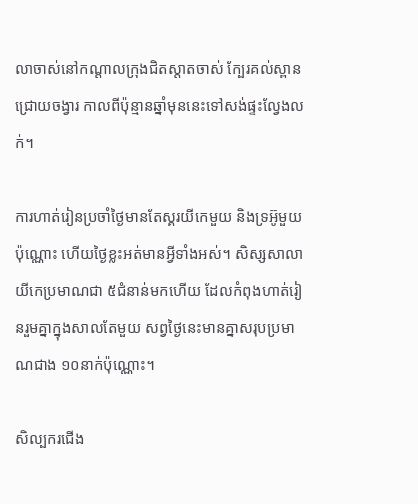លាចាស់នៅកណ្ដាលក្រុងជិតស្តាតចាស់ ក្បែរគល់ស្ពានជ្រោយចង្វារ កាលពីប៉ុន្មានឆ្នាំមុននេះទៅសង់ផ្ទះល្វែងលក់។

ការហាត់រៀនប្រចាំថ្ងៃមានតែស្គរយីកេមួយ និងទ្រអ៊ូមួយប៉ុណ្ណោះ ហើយថ្ងៃខ្លះអត់មានអ្វីទាំងអស់។ សិស្សសាលាយីកេប្រមាណជា ៥ជំនាន់មកហើយ ដែលកំពុងហាត់រៀនរួមគ្នាក្នុងសាលតែមួយ សព្វថ្ងៃនេះមានគ្នាសរុបប្រមាណជាង ១០នាក់ប៉ុណ្ណោះ។

សិល្បករជើង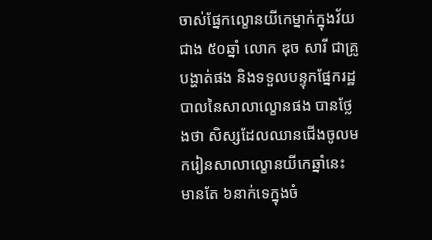ចាស់ផ្នែកល្ខោនយីកេម្នាក់ក្នុងវ័យជាង ៥០ឆ្នាំ លោក ឌុច សារី ជាគ្រូបង្ហាត់ផង និងទទួលបន្ទុកផ្នែករដ្ឋបាលនៃសាលាល្ខោនផង បានថ្លែងថា សិស្សដែលឈានជើងចូលមករៀនសាលាល្ខោនយីកេឆ្នាំនេះ មានតែ ៦នាក់ទេក្នុងចំ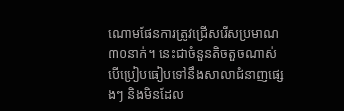ណោមផែនការត្រូវជ្រើសរើសប្រមាណ ៣០នាក់។ នេះជាចំនួនតិចតួចណាស់ បើប្រៀបធៀបទៅនឹងសាលាជំនាញផ្សេងៗ និងមិនដែល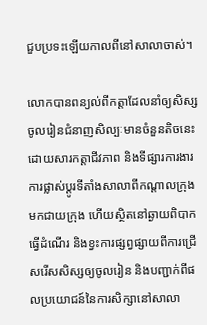ជួបប្រទះឡើយកាលពីនៅសាលាចាស់។

លោកបានពន្យល់ពីកត្តាដែលនាំឲ្យសិស្សចូលរៀនជំនាញសិល្បៈមានចំនួនតិចនេះ ដោយសារកត្តាជីវភាព និងទីផ្សារការងារ ការផ្លាស់ប្ដូរទីតាំងសាលាពីកណ្ដាលក្រុងមកជាយក្រុង ហើយស្ថិតនៅឆ្ងាយពិបាកធ្វើដំណើរ និងខ្វះការផ្សព្វផ្សាយពីការជ្រើសរើសសិស្សឲ្យចូលរៀន និងបញ្ជាក់ពីផលប្រយោជន៍នៃការសិក្សានៅសាលា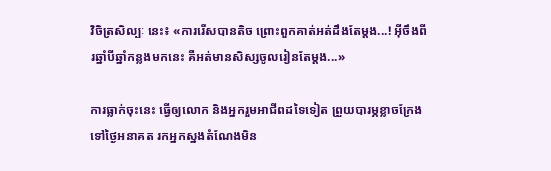វិចិត្រសិល្បៈ នេះ៖ «ការរើសបានតិច ព្រោះពួកគាត់អត់ដឹងតែម្តង...! អ៊ីចឹងពីរឆ្នាំបីឆ្នាំកន្លងមកនេះ គឺអត់មានសិស្សចូលរៀនតែម្តង...»

ការធ្លាក់ចុះនេះ ធ្វើឲ្យលោក និងអ្នករួមអាជីពដទៃទៀត ព្រួយបារម្ភខ្លាចក្រែងទៅថ្ងៃអនាគត រកអ្នកស្នងតំណែងមិន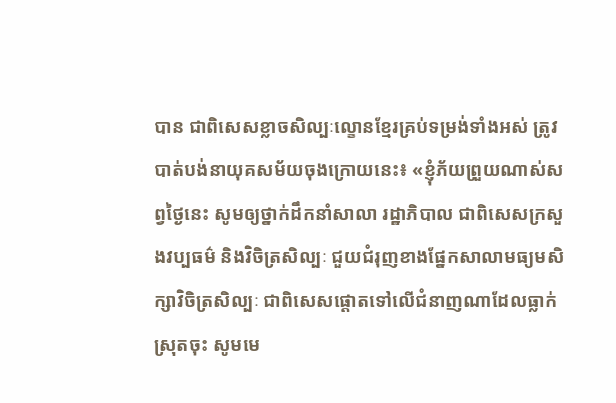បាន ជាពិសេសខ្លាចសិល្បៈល្ខោនខ្មែរគ្រប់ទម្រង់ទាំងអស់ ត្រូវបាត់បង់នាយុគសម័យចុងក្រោយនេះ៖ «ខ្ញុំភ័យព្រួយណាស់សព្វថ្ងៃនេះ សូមឲ្យថ្នាក់ដឹកនាំសាលា រដ្ឋាភិបាល ជាពិសេសក្រសួងវប្បធម៌ និងវិចិត្រសិល្បៈ ជួយជំរុញខាងផ្នែកសាលាមធ្យមសិក្សាវិចិត្រសិល្បៈ ជាពិសេសផ្ដោតទៅលើជំនាញណាដែលធ្លាក់ស្រុតចុះ សូមមេ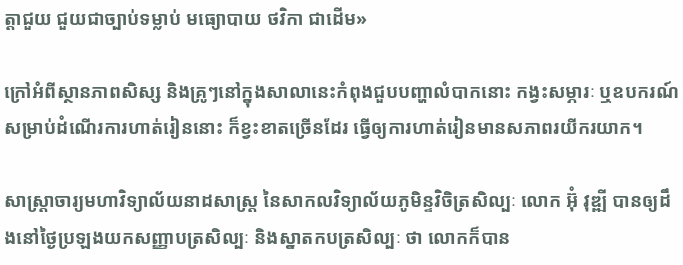ត្តាជួយ ជួយជាច្បាប់ទម្លាប់ មធ្យោបាយ ថវិកា ជាដើម»

ក្រៅអំពីស្ថានភាពសិស្ស និងគ្រូៗនៅក្នុងសាលានេះកំពុងជួបបញ្ហាលំបាកនោះ កង្វះសម្ភារៈ ឬឧបករណ៍សម្រាប់ដំណើរការហាត់រៀននោះ ក៏ខ្វះខាតច្រើនដែរ ធ្វើឲ្យការហាត់រៀនមានសភាពរយីករយាក។

សាស្ត្រាចារ្យមហាវិទ្យាល័យនាដសាស្ត្រ នៃសាកលវិទ្យាល័យភូមិន្ទវិចិត្រសិល្បៈ លោក អ៊ុំ វុឌ្ឍី បានឲ្យដឹងនៅថ្ងៃប្រឡងយកសញ្ញាបត្រសិល្បៈ និងស្នាតកបត្រសិល្បៈ ថា លោកក៏បាន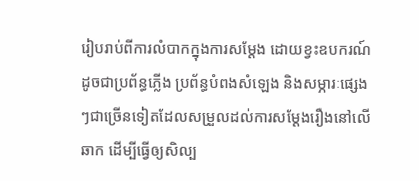រៀបរាប់ពីការលំបាកក្នុងការសម្ដែង ដោយខ្វះឧបករណ៍ដូចជាប្រព័ន្ធភ្លើង ប្រព័ន្ធបំពងសំឡេង និងសម្ភារៈផ្សេងៗជាច្រើនទៀតដែលសម្រួលដល់ការសម្ដែងរឿងនៅលើឆាក ដើម្បីធ្វើឲ្យសិល្ប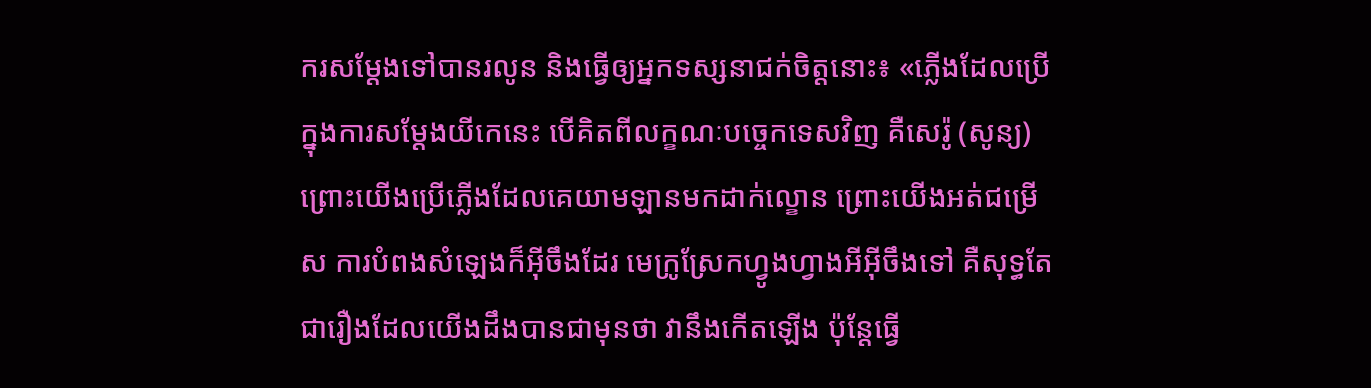ករសម្ដែងទៅបានរលូន និងធ្វើឲ្យអ្នកទស្សនាជក់ចិត្តនោះ៖ «ភ្លើងដែលប្រើក្នុងការសម្ដែងយីកេនេះ បើគិតពីលក្ខណៈបច្ចេកទេសវិញ គឺសេរ៉ូ (សូន្យ) ព្រោះយើងប្រើភ្លើងដែលគេយាមឡានមកដាក់ល្ខោន ព្រោះយើងអត់ជម្រើស ការបំពងសំឡេងក៏អ៊ីចឹងដែរ មេក្រូស្រែកហ្វូងហ្វាងអីអ៊ីចឹងទៅ គឺសុទ្ធតែជារឿងដែលយើងដឹងបានជាមុនថា វានឹងកើតឡើង ប៉ុន្តែធ្វើ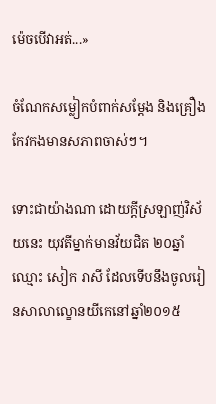ម៉េចបើវាអត់...»

ចំណែកសម្លៀកបំពាក់សម្ដែង និងគ្រឿងកែវកងមានសភាពចាស់ៗ។

ទោះជាយ៉ាងណា ដោយក្ដីស្រឡាញ់វិស័យនេះ យុវតីម្នាក់មានវ័យជិត ២០ឆ្នាំ ឈ្មោះ សៀក រាសី ដែលទើបនឹងចូលរៀនសាលាល្ខោនយីកេនៅឆ្នាំ២០១៥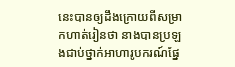នេះបានឲ្យដឹងក្រោយពីសម្រាកហាត់រៀនថា នាងបានប្រឡងជាប់ថ្នាក់អាហារូបករណ៍ផ្នែ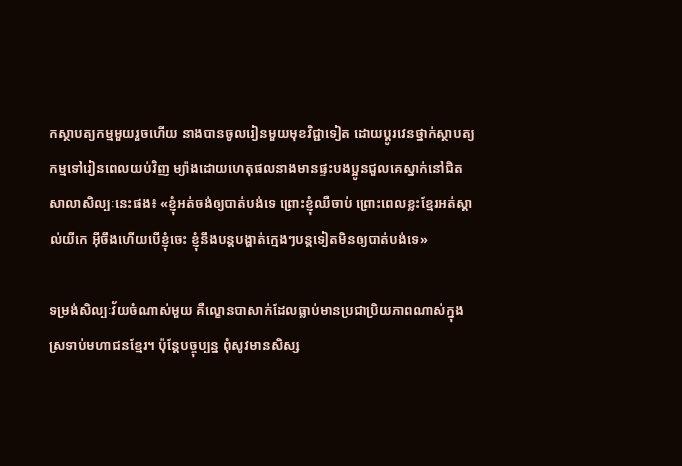កស្ថាបត្យកម្មមួយរួចហើយ នាងបានចូលរៀនមួយមុខវិជ្ជាទៀត ដោយប្ដូរវេនថ្នាក់ស្ថាបត្យកម្មទៅរៀនពេលយប់វិញ ម្យ៉ាងដោយហេតុផលនាងមានផ្ទះបងប្អូនជួលគេស្នាក់នៅជិតសាលាសិល្បៈនេះផង៖ «ខ្ញុំអត់ចង់ឲ្យបាត់បង់ទេ ព្រោះខ្ញុំឈឺចាប់ ព្រោះពេលខ្លះខ្មែរអត់ស្គាល់យីកេ អ៊ីចឹងហើយបើខ្ញុំចេះ ខ្ញុំនឹងបន្តបង្ហាត់ក្មេងៗបន្តទៀតមិនឲ្យបាត់បង់ទេ»

ទម្រង់សិល្បៈវ័យចំណាស់មួយ គឺល្ខោនបាសាក់ដែលធ្លាប់មានប្រជាប្រិយភាពណាស់ក្នុងស្រទាប់មហាជនខ្មែរ។ ប៉ុន្តែបច្ចុប្បន្ន ពុំសូវមានសិស្ស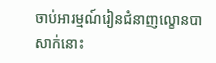ចាប់អារម្មណ៍រៀនជំនាញល្ខោនបាសាក់នោះ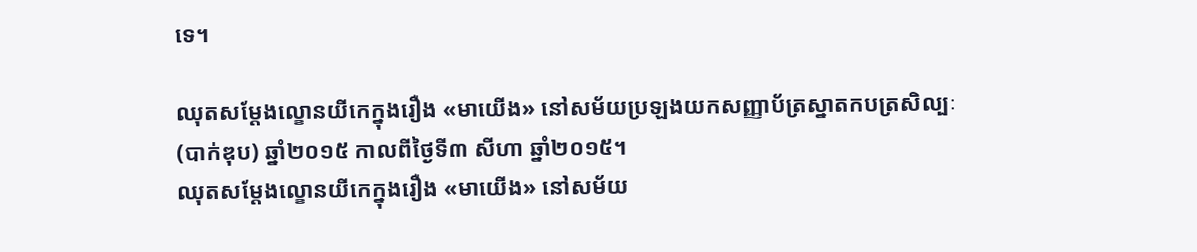ទេ។

ឈុតសម្ដែងល្ខោនយីកេក្នុងរឿង «មាយើង» នៅសម័យប្រឡងយកសញ្ញាប័ត្រស្នាតកបត្រសិល្បៈ (បាក់ឌុប) ឆ្នាំ២០១៥ កាលពីថ្ងៃទី៣ សីហា ឆ្នាំ២០១៥។
ឈុតសម្ដែងល្ខោនយីកេក្នុងរឿង «មាយើង» នៅសម័យ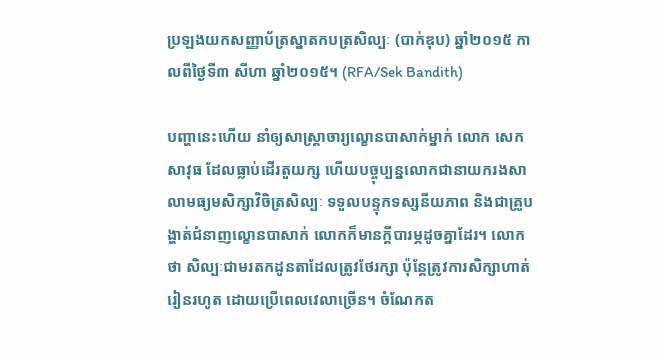ប្រឡងយកសញ្ញាប័ត្រស្នាតកបត្រសិល្បៈ (បាក់ឌុប) ឆ្នាំ២០១៥ កាលពីថ្ងៃទី៣ សីហា ឆ្នាំ២០១៥។ (RFA/Sek Bandith)

បញ្ហានេះហើយ នាំឲ្យសាស្ត្រាចារ្យល្ខោនបាសាក់ម្នាក់ លោក សេក សាវុធ ដែលធ្លាប់ដើរតួយក្ស ហើយបច្ចុប្បន្នលោកជានាយករងសាលាមធ្យមសិក្សាវិចិត្រសិល្បៈ ទទួលបន្ទុកទស្សនីយភាព និងជាគ្រូបង្ហាត់ជំនាញល្ខោនបាសាក់ លោកក៏មានក្តីបារម្ភដូចគ្នាដែរ។ លោកថា សិល្បៈជាមរតកដូនតាដែលត្រូវថែរក្សា ប៉ុន្តែត្រូវការសិក្សាហាត់រៀនរហូត ដោយប្រើពេលវេលាច្រើន។ ចំណែកត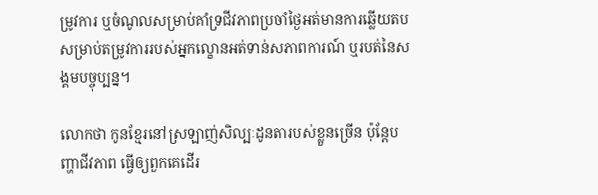ម្រូវការ ឬចំណូលសម្រាប់គាំទ្រជីវភាពប្រចាំថ្ងៃអត់មានការឆ្លើយតប សម្រាប់តម្រូវការរបស់អ្នកល្ខោនអត់ទាន់សភាពការណ៍ ឬរបត់នៃសង្គមបច្ចុប្បន្ន។

លោកថា កូនខ្មែរនៅស្រឡាញ់សិល្បៈដូនតារបស់ខ្លួនច្រើន ប៉ុន្តែបញ្ហាជីវភាព ធ្វើឲ្យពួកគេដើរ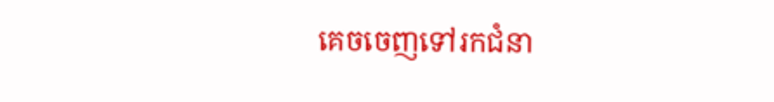គេចចេញទៅរកជំនា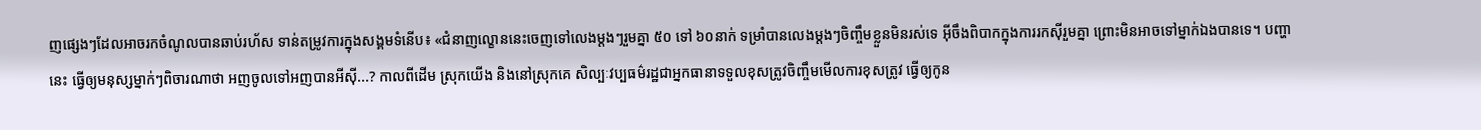ញផ្សេងៗដែលអាចរកចំណូលបានឆាប់រហ័ស ទាន់តម្រូវការក្នុងសង្គមទំនើប៖ «ជំនាញល្ខោននេះចេញទៅលេងម្តងៗរួមគ្នា ៥០ ទៅ ៦០នាក់ ទម្រាំបានលេងម្តងៗចិញ្ចឹមខ្លួនមិនរស់ទេ អ៊ីចឹងពិបាកក្នុងការរកស៊ីរួមគ្នា ព្រោះមិនអាចទៅម្នាក់ឯងបានទេ។ បញ្ហានេះ ធ្វើឲ្យមនុស្សម្នាក់ៗពិចារណាថា អញចូលទៅអញបានអីស៊ី...? កាលពីដើម ស្រុកយើង និងនៅស្រុកគេ សិល្បៈវប្បធម៌រដ្ឋជាអ្នកធានាទទួលខុសត្រូវចិញ្ចឹមមើលការខុសត្រូវ ធ្វើឲ្យកូន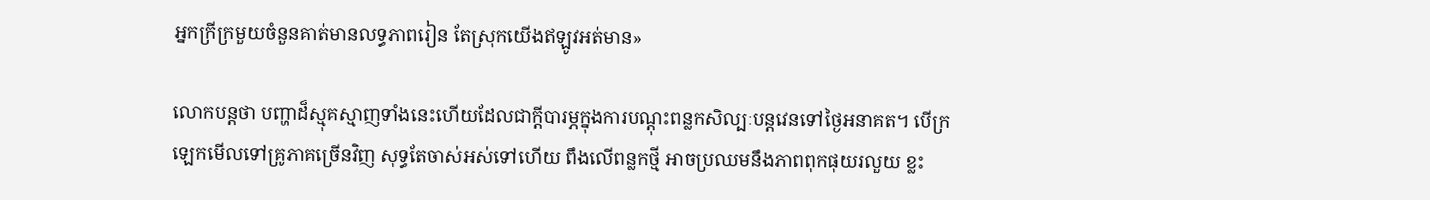អ្នកក្រីក្រមួយចំនួនគាត់មានលទ្ធភាពរៀន តែស្រុកយើងឥឡូវអត់មាន»

លោកបន្តថា បញ្ហាដ៏ស្មុគស្មាញទាំងនេះហើយដែលជាក្តីបារម្ភក្នុងការបណ្ដុះពន្លកសិល្បៈបន្តវេនទៅថ្ងៃអនាគត។ បើក្រឡេកមើលទៅគ្រូភាគច្រើនវិញ សុទ្ធតែចាស់អស់ទៅហើយ ពឹងលើពន្លកថ្មី អាចប្រឈមនឹងភាពពុកផុយរលួយ ខ្លះ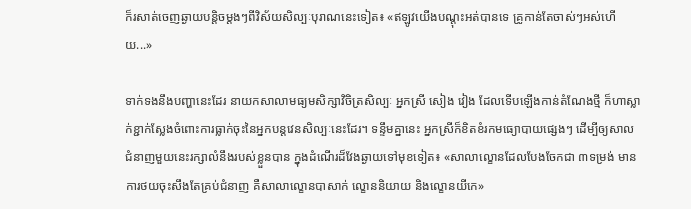ក៏រសាត់ចេញឆ្ងាយបន្តិចម្តងៗពីវិស័យសិល្បៈបុរាណនេះទៀត៖ «ឥឡូវយើងបណ្ដុះអត់បានទេ គ្រូកាន់តែចាស់ៗអស់ហើយ...»

ទាក់ទងនឹងបញ្ហានេះដែរ នាយកសាលាមធ្យមសិក្សាវិចិត្រសិល្បៈ អ្នកស្រី សៀង វៀង ដែលទើបឡើងកាន់តំណែងថ្មី ក៏ហាស្លាក់ខ្ជាក់ស្លែងចំពោះការធ្លាក់ចុះនៃអ្នកបន្តវេនសិល្បៈនេះដែរ។ ទន្ទឹមគ្នានេះ អ្នកស្រីក៏ខិតខំរកមធ្យោបាយផ្សេងៗ ដើម្បីឲ្យសាលជំនាញមួយនេះរក្សាលំនឹងរបស់ខ្លួនបាន ក្នុងដំណើរដ៏វែងឆ្ងាយទៅមុខទៀត៖ «សាលាល្ខោនដែលបែងចែកជា ៣ទម្រង់ មានការថយចុះសឹងតែគ្រប់ជំនាញ គឺសាលាល្ខោនបាសាក់ ល្ខោននិយាយ និងល្ខោនយីកេ»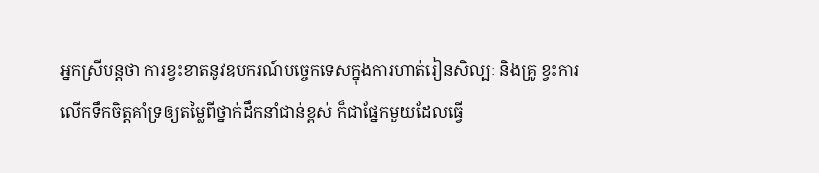អ្នកស្រីបន្តថា ការខ្វះខាតនូវឧបករណ៍បច្ចេកទេសក្នុងការហាត់រៀនសិល្បៈ និងគ្រូ ខ្វះការលើកទឹកចិត្តគាំទ្រឲ្យតម្លៃពីថ្នាក់ដឹកនាំជាន់ខ្ពស់ ក៏ជាផ្នែកមួយដែលធ្វើ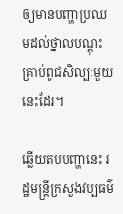ឲ្យមានបញ្ហាប្រឈមដល់ថ្នាលបណ្ដុះគ្រាប់ពូជសិល្បៈមួយនេះដែរ។

ឆ្លើយតបបញ្ហានេះ រដ្ឋមន្ត្រីក្រសួងវប្បធម៌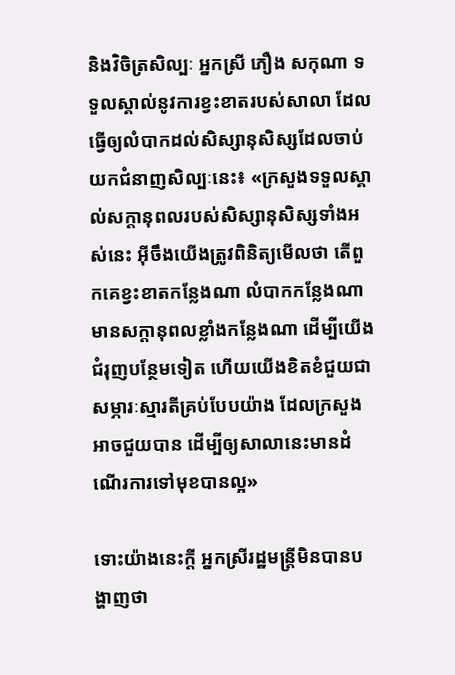និងវិចិត្រសិល្បៈ អ្នកស្រី ភឿង សកុណា ទទួលស្គាល់នូវការខ្វះខាតរបស់សាលា ដែលធ្វើឲ្យលំបាកដល់សិស្សានុសិស្សដែលចាប់យកជំនាញសិល្បៈនេះ៖ «ក្រសួងទទួលស្គាល់សក្ដានុពលរបស់សិស្សានុសិស្សទាំងអស់នេះ អ៊ីចឹងយើងត្រូវពិនិត្យមើលថា តើពួកគេខ្វះខាតកន្លែងណា លំបាកកន្លែងណា មានសក្ដានុពលខ្លាំងកន្លែងណា ដើម្បីយើងជំរុញបន្ថែមទៀត ហើយយើងខិតខំជួយជាសម្ភារៈស្មារតីគ្រប់បែបយ៉ាង ដែលក្រសួងអាចជួយបាន ដើម្បីឲ្យសាលានេះមានដំណើរការទៅមុខបានល្អ»

ទោះយ៉ាងនេះក្តី អ្នកស្រីរដ្ឋមន្ត្រីមិនបានបង្ហាញថា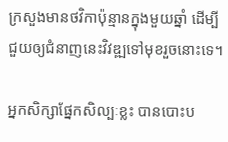ក្រសួងមានថវិកាប៉ុន្មានក្នុងមួយឆ្នាំ ដើម្បីជួយឲ្យជំនាញនេះវិវឌ្ឍទៅមុខរួចនោះទេ។

អ្នកសិក្សាផ្នែកសិល្បៈខ្លះ បានបោះប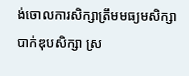ង់ចោលការសិក្សាត្រឹមមធ្យមសិក្សា បាក់ឌុបសិក្សា ស្រ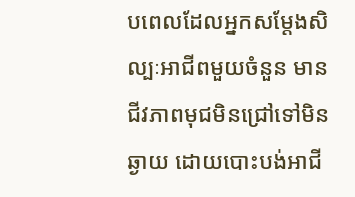បពេលដែលអ្នកសម្ដែងសិល្បៈអាជីពមួយចំនួន មានជីវភាពមុជមិនជ្រៅទៅមិនឆ្ងាយ ដោយបោះបង់អាជី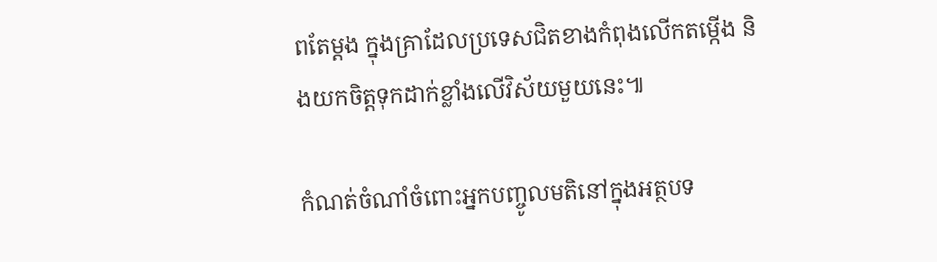ពតែម្ដង ក្នុងគ្រាដែលប្រទេសជិតខាងកំពុងលើកតម្កើង និងយកចិត្តទុកដាក់ខ្លាំងលើវិស័យមួយនេះ៕

កំណត់ចំណាំចំពោះអ្នកបញ្ចូលមតិនៅក្នុងអត្ថបទ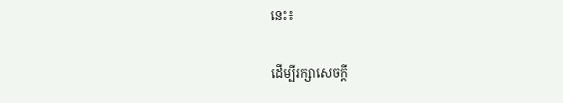នេះ៖

ដើម្បីរក្សាសេចក្ដី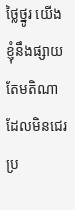ថ្លៃថ្នូរ យើងខ្ញុំនឹងផ្សាយតែមតិណា ដែលមិនជេរប្រ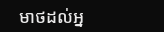មាថដល់អ្ន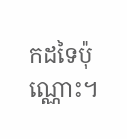កដទៃប៉ុណ្ណោះ។